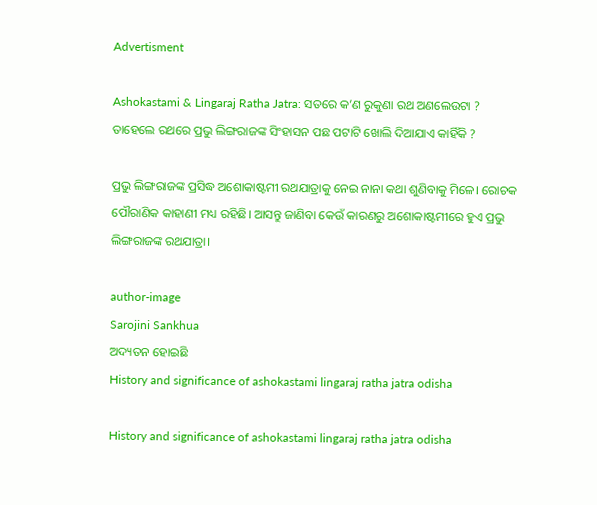Advertisment

Ashokastami & Lingaraj Ratha Jatra: ସତରେ କ’ଣ ରୁକୁଣା ରଥ ଅଣଲେଉଟା ? ତାହେଲେ ରଥରେ ପ୍ରଭୁ ଲିଙ୍ଗରାଜଙ୍କ ସିଂହାସନ ପଛ ପଟାଟି ଖୋଲି ଦିଆଯାଏ କାହିଁକି ?

ପ୍ରଭୁ ଲିଙ୍ଗରାଜଙ୍କ ପ୍ରସିଦ୍ଧ ଅଶୋକାଷ୍ଟମୀ ରଥଯାତ୍ରାକୁ ନେଇ ନାନା କଥା ଶୁଣିବାକୁ ମିଳେ। ରୋଚକ ପୌରାଣିକ କାହାଣୀ ମଧ୍ୟ ରହିଛି। ଆସନ୍ତୁ ଜାଣିବା କେଉଁ କାରଣରୁ ଅଶୋକାଷ୍ଟମୀରେ ହୁଏ ପ୍ରଭୁ ଲିଙ୍ଗରାଜଙ୍କ ରଥଯାତ୍ରା।

author-image
Sarojini Sankhua
ଅଦ୍ୟତନ ହୋଇଛି
History and significance of ashokastami lingaraj ratha jatra odisha

History and significance of ashokastami lingaraj ratha jatra odisha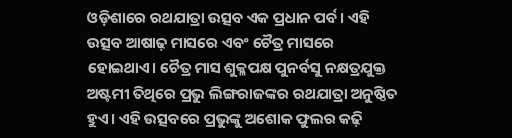ଓଡ଼ିଶାରେ ରଥଯାତ୍ରା ଉତ୍ସବ ଏକ ପ୍ରଧାନ ପର୍ବ। ଏହି ଉତ୍ସବ ଆଷାଢ଼ ମାସରେ ଏବଂ ଚୈତ୍ର ମାସରେ ହୋଇଥାଏ। ଚୈତ୍ର ମାସ ଶୁକ୍ଳପକ୍ଷ ପୁନର୍ବସୁ ନକ୍ଷତ୍ରଯୁକ୍ତ ଅଷ୍ଟମୀ ତିଥିରେ ପ୍ରଭୁ ଲିଙ୍ଗରାଜଙ୍କର ରଥଯାତ୍ରା ଅନୁଷ୍ଠିତ ହୁଏ। ଏହି ଉତ୍ସବରେ ପ୍ରଭୁଙ୍କୁ ଅଶୋକ ଫୁଲର କଢ଼ି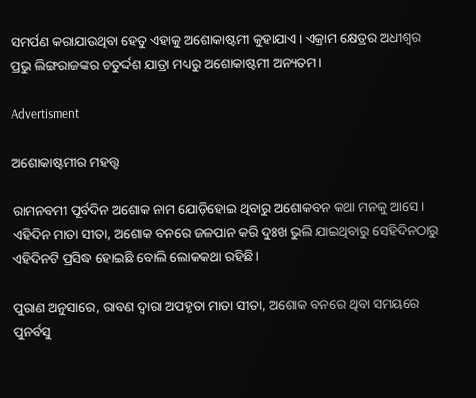ସମର୍ପଣ କରାଯାଉଥିବା ହେତୁ ଏହାକୁ ଅଶୋକାଷ୍ଟମୀ କୁହାଯାଏ। ଏକ୍ରାମ କ୍ଷେତ୍ରର ଅଧୀଶ୍ୱର ପ୍ରଭୁ ଲିଙ୍ଗରାଜଙ୍କର ଚତୁର୍ଦ୍ଦଶ ଯାତ୍ରା ମଧ୍ୟରୁ ଅଶୋକାଷ୍ଟମୀ ଅନ୍ୟତମ।

Advertisment

ଅଶୋକାଷ୍ଟମୀର ମହତ୍ତ୍ଵ

ରାମନବମୀ ପୂର୍ବଦିନ ଅଶୋକ ନାମ ଯୋଡ଼ିହୋଇ ଥିବାରୁ ଅଶୋକବନ କଥା ମନକୁ ଆସେ। ଏହିଦିନ ମାତା ସୀତା, ଅଶୋକ ବନରେ ଜଳପାନ କରି ଦୁଃଖ ଭୁଲି ଯାଇଥିବାରୁ ସେହିଦିନଠାରୁ ଏହିଦିନଟି ପ୍ରସିଦ୍ଧ ହୋଇଛି ବୋଲି ଲୋକକଥା ରହିଛି।

ପୁରାଣ ଅନୁସାରେ, ରାବଣ ଦ୍ଵାରା ଅପହୃତା ମାତା ସୀତା, ଅଶୋକ ବନରେ ଥିବା ସମୟରେ ପୁନର୍ବସୁ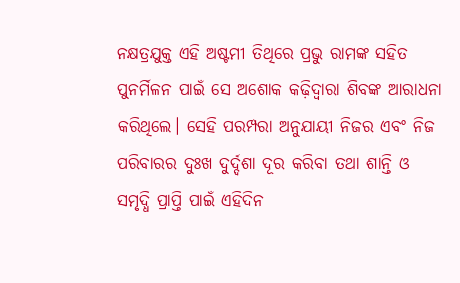ନକ୍ଷତ୍ରଯୁକ୍ତ ଏହି ଅଷ୍ଟମୀ ତିଥିରେ ପ୍ରଭୁ ରାମଙ୍କ ସହିତ ପୁନର୍ମିଳନ ପାଇଁ ସେ ଅଶୋକ କଢ଼ିଦ୍ୱାରା ଶିବଙ୍କ ଆରାଧନା କରିଥିଲେ। ସେହି ପରମ୍ପରା ଅନୁଯାୟୀ ନିଜର ଏବଂ ନିଜ ପରିବାରର ଦୁଃଖ ଦୁର୍ଦ୍ଦଶା ଦୂର କରିବା ତଥା ଶାନ୍ତି ଓ ସମୃଦ୍ଧି ପ୍ରାପ୍ତି ପାଇଁ ଏହିଦିନ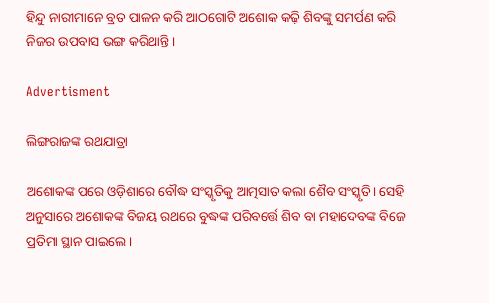ହିନ୍ଦୁ ନାରୀମାନେ ବ୍ରତ ପାଳନ କରି ଆଠଗୋଟି ଅଶୋକ କଢ଼ି ଶିବଙ୍କୁ ସମର୍ପଣ କରି ନିଜର ଉପବାସ ଭଙ୍ଗ କରିଥାନ୍ତି।

Advertisment

ଲିଙ୍ଗରାଜଙ୍କ ରଥଯାତ୍ରା

ଅଶୋକଙ୍କ ପରେ ଓଡ଼ିଶାରେ ବୌଦ୍ଧ ସଂସ୍କୃତିକୁ ଆତ୍ମସାତ କଲା ଶୈବ ସଂସ୍କୃତି। ସେହି ଅନୁସାରେ ଅଶୋକଙ୍କ ବିଜୟ ରଥରେ ବୁଦ୍ଧଙ୍କ ପରିବର୍ତ୍ତେ ଶିବ ବା ମହାଦେବଙ୍କ ବିଜେ ପ୍ରତିମା ସ୍ଥାନ ପାଇଲେ।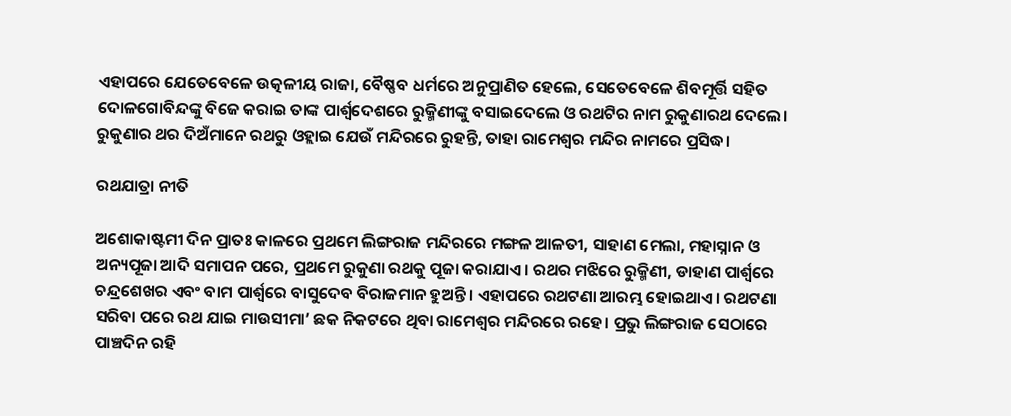ଏହାପରେ ଯେତେବେଳେ ଉତ୍କଳୀୟ ରାଜା, ବୈଷ୍ଣବ ଧର୍ମରେ ଅନୁପ୍ରାଣିତ ହେଲେ, ସେତେବେଳେ ଶିବମୂର୍ତ୍ତି ସହିତ ଦୋଳଗୋବିନ୍ଦଙ୍କୁ ବିଜେ କରାଇ ତାଙ୍କ ପାର୍ଶ୍ୱଦେଶରେ ରୁକ୍ମିଣୀଙ୍କୁ ବସାଇଦେଲେ ଓ ରଥଟିର ନାମ ରୁକୁଣାରଥ ଦେଲେ। ରୁକୁଣାର ଥର ଦିଅଁମାନେ ରଥରୁ ଓହ୍ଲାଇ ଯେଉଁ ମନ୍ଦିରରେ ରୁହନ୍ତି, ତାହା ରାମେଶ୍ବର ମନ୍ଦିର ନାମରେ ପ୍ରସିଦ୍ଧ।

ରଥଯାତ୍ରା ନୀତି

ଅଶୋକାଷ୍ଟମୀ ଦିନ ପ୍ରାତଃ କାଳରେ ପ୍ରଥମେ ଲିଙ୍ଗରାଜ ମନ୍ଦିରରେ ମଙ୍ଗଳ ଆଳତୀ, ସାହାଣ ମେଲା, ମହାସ୍ନାନ ଓ ଅନ୍ୟପୂଜା ଆଦି ସମାପନ ପରେ, ପ୍ରଥମେ ରୁକୁଣା ରଥକୁ ପୂଜା କରାଯାଏ। ରଥର ମଝିରେ ରୁକ୍ମିଣୀ, ଡାହାଣ ପାର୍ଶ୍ୱରେ ଚନ୍ଦ୍ରଶେଖର ଏବଂ ବାମ ପାର୍ଶ୍ୱରେ ବାସୁଦେବ ବିରାଜମାନ ହୁଅନ୍ତି। ଏହାପରେ ରଥଟଣା ଆରମ୍ଭ ହୋଇଥାଏ। ରଥଟଣା ସରିବା ପରେ ରଥ ଯାଇ ମାଉସୀମା’ ଛକ ନିକଟରେ ଥିବା ରାମେଶ୍ୱର ମନ୍ଦିରରେ ରହେ। ପ୍ରଭୁ ଲିଙ୍ଗରାଜ ସେଠାରେ ପାଞ୍ଚଦିନ ରହି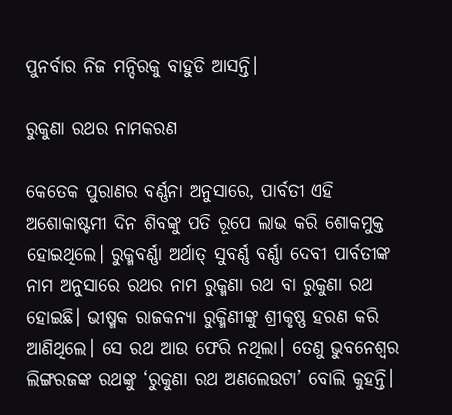ପୁନର୍ବାର ନିଜ ମନ୍ଦିରକୁ ବାହୁଡି ଆସନ୍ତି।

ରୁକୁଣା ରଥର ନାମକରଣ

କେତେକ ପୁରାଣର ବର୍ଣ୍ଣନା ଅନୁସାରେ, ପାର୍ବତୀ ଏହି ଅଶୋକାଷ୍ଟମୀ ଦିନ ଶିବଙ୍କୁ ପତି ରୂପେ ଲାଭ କରି ଶୋକମୁକ୍ତ ହୋଇଥିଲେ। ରୁକ୍ମବର୍ଣ୍ଣା ଅର୍ଥାତ୍ ସୁବର୍ଣ୍ଣ ବର୍ଣ୍ଣା ଦେବୀ ପାର୍ବତୀଙ୍କ ନାମ ଅନୁସାରେ ରଥର ନାମ ରୁକ୍ମଣା ରଥ ବା ରୁକୁଣା ରଥ ହୋଇଛି। ଭୀଷ୍ମକ ରାଜକନ୍ୟା ରୁକ୍ମିଣୀଙ୍କୁ ଶ୍ରୀକୃଷ୍ଣ ହରଣ କରି ଆଣିଥିଲେ। ସେ ରଥ ଆଉ ଫେରି ନଥିଲା। ତେଣୁ ଭୁବନେଶ୍ୱର ଲିଙ୍ଗରଜଙ୍କ ରଥଙ୍କୁ ‘ରୁକୁଣା ରଥ ଅଣଲେଉଟା’ ବୋଲି କୁହନ୍ତି।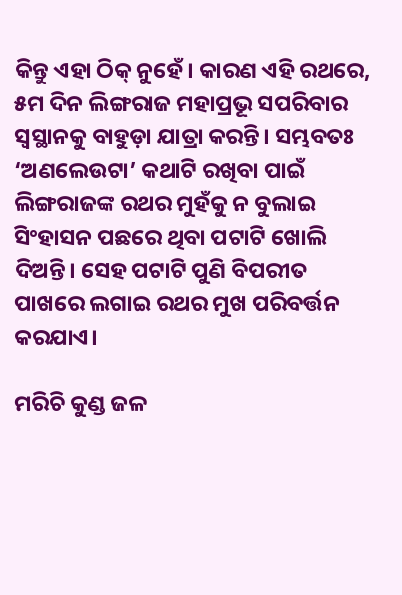କିନ୍ତୁ ଏହା ଠିକ୍ ନୁହେଁ। କାରଣ ଏହି ରଥରେ, ୫ମ ଦିନ ଲିଙ୍ଗରାଜ ମହାପ୍ରଭୂ ସପରିବାର ସ୍ଵସ୍ଥାନକୁ ବାହୁଡ଼ା ଯାତ୍ରା କରନ୍ତି। ସମ୍ଭବତଃ ‘ଅଣଲେଉଟା’ କଥାଟି ରଖିବା ପାଇଁ ଲିଙ୍ଗରାଜଙ୍କ ରଥର ମୁହଁକୁ ନ ବୁଲାଇ ସିଂହାସନ ପଛରେ ଥିବା ପଟାଟି ଖୋଲି ଦିଅନ୍ତି। ସେହ ପଟାଟି ପୁଣି ବିପରୀତ ପାଖରେ ଲଗାଇ ରଥର ମୁଖ ପରିବର୍ତ୍ତନ କରଯାଏ।

ମରିଚି କୁଣ୍ଡ ଜଳ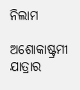ନିଲାମ

ଅଶୋକାଷ୍ଟ୍ରମୀ ଯାତ୍ରାର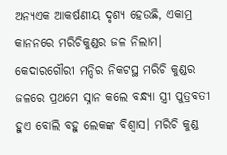ଅନ୍ୟଏକ ଆକର୍ଷଣୀୟ ଦୃଶ୍ୟ ହେଉଛି, ଏକାମ୍ର କାନନରେ ମରିଚିକୁଣ୍ଡର ଜଳ ନିଲାମ। କେଦାରଗୌରୀ ମନ୍ଦିର ନିକଟସ୍ଥ ମରିଚି କୁଣ୍ଡର ଜଳରେ ପ୍ରଥମେ ସ୍ନାନ କଲେ ବନ୍ଧ୍ଯା ସ୍ତ୍ରୀ ପୁତ୍ରବତୀ ହୁଏ ବୋଲି ବହୁ ଲେକଙ୍କ ବିଶ୍ବାସ। ମରିଚି କୁଣ୍ଡ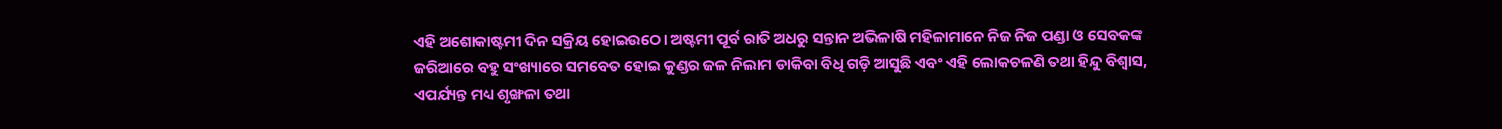ଏହି ଅଶୋକାଷ୍ଟମୀ ଦିନ ସକ୍ରିୟ ହୋଇଉଠେ। ଅଷ୍ଟମୀ ପୂର୍ବ ରାତି ଅଧରୁ ସନ୍ତାନ ଅଭିଳାଷି ମହିଳାମାନେ ନିଜ ନିଜ ପଣ୍ଡା ଓ ସେବକଙ୍କ ଜରିଆରେ ବହୁ ସଂଖ୍ୟାରେ ସମବେତ ହୋଇ କୁଣ୍ଡର ଜଳ ନିଲାମ ଡାକିବା ବିଧି ଗଡ଼ି ଆସୁଛି ଏବଂ ଏହି ଲୋକଚଳଣି ତଥା ହିନ୍ଦୁ ବିଶ୍ଵାସ, ଏପର୍ଯ୍ୟନ୍ତ ମଧ୍ୟ ଶୃଙ୍ଖଳା ତଥା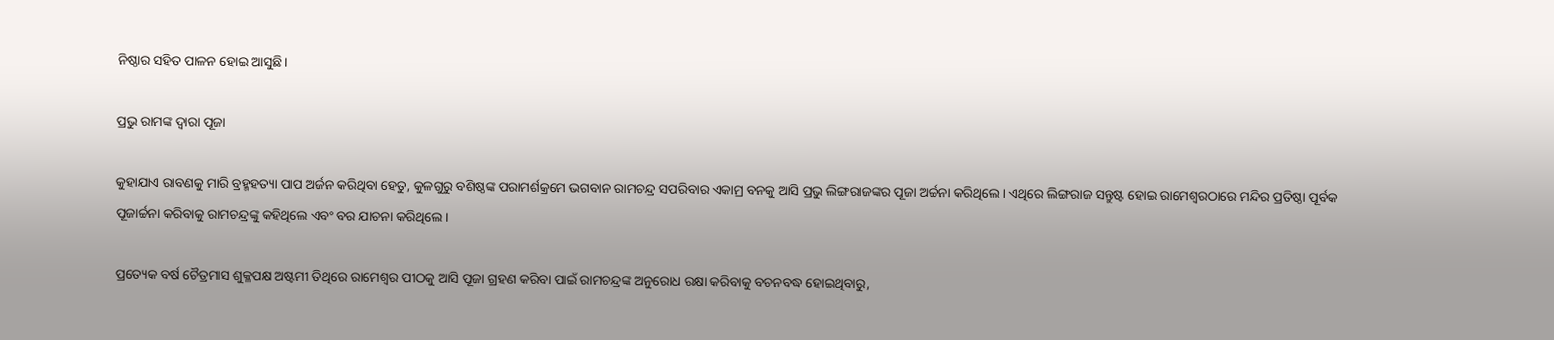ନିଷ୍ଠାର ସହିତ ପାଳନ ହୋଇ ଆସୁଛି।

ପ୍ରଭୁ ରାମଙ୍କ ଦ୍ୱାରା ପୂଜା

କୁହାଯାଏ ରାବଣକୁ ମାରି ବ୍ରହ୍ମହତ୍ୟା ପାପ ଅର୍ଜନ କରିଥିବା ହେତୁ, କୁଳଗୁରୁ ବଶିଷ୍ଠଙ୍କ ପରାମର୍ଶକ୍ରମେ ଭଗବାନ ରାମଚନ୍ଦ୍ର ସପରିବାର ଏକାମ୍ର ବନକୁ ଆସି ପ୍ରଭୁ ଲିଙ୍ଗରାଜଙ୍କର ପୂଜା ଅର୍ଚ୍ଚନା କରିଥିଲେ। ଏଥିରେ ଲିଙ୍ଗରାଜ ସନ୍ତୁଷ୍ଟ ହୋଇ ରାମେଶ୍ୱରଠାରେ ମନ୍ଦିର ପ୍ରତିଷ୍ଠା ପୂର୍ବକ ପୂଜାର୍ଚ୍ଚନା କରିବାକୁ ରାମଚନ୍ଦ୍ରଙ୍କୁ କହିଥିଲେ ଏବଂ ବର ଯାଚନା କରିଥିଲେ।

ପ୍ରତ୍ୟେକ ବର୍ଷ ଚୈତ୍ରମାସ ଶୁକ୍ଳପକ୍ଷ ଅଷ୍ଟମୀ ତିଥିରେ ରାମେଶ୍ୱର ପୀଠକୁ ଆସି ପୂଜା ଗ୍ରହଣ କରିବା ପାଇଁ ରାମଚନ୍ଦ୍ରଙ୍କ ଅନୁରୋଧ ରକ୍ଷା କରିବାକୁ ବଚନବଦ୍ଧ ହୋଇଥିବାରୁ,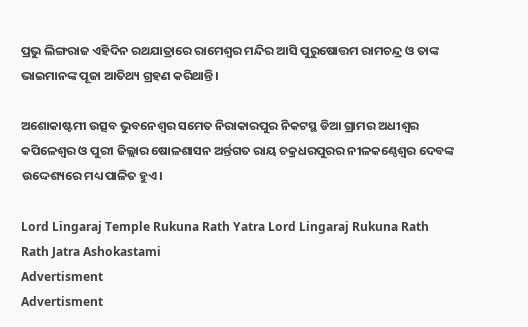ପ୍ରଭୁ ଲିଙ୍ଗରାଜ ଏହିଦିନ ରଥଯାତ୍ରାରେ ରାମେଶ୍ୱର ମନ୍ଦିର ଆସି ପୁରୁଷୋତ୍ତମ ରାମଚନ୍ଦ୍ର ଓ ତାଙ୍କ ଭାଇମାନଙ୍କ ପୂଜା ଆତିଥ୍ୟ ଗ୍ରହଣ କରିଥାନ୍ତି।

ଅଶୋକାଷ୍ଟମୀ ଉତ୍ସବ ଭୁବନେଶ୍ୱର ସମେତ ନିରାକାରପୁର ନିକଟସ୍ଥ ଡିଆ ଗ୍ରାମର ଅଧୀଶ୍ୱର କପିଳେଶ୍ୱର ଓ ପୁରୀ ଜିଲ୍ଲାର ଷୋଳଶାସନ ଅର୍ନ୍ତଗତ ରାୟ ଚକ୍ରଧରପୁରର ନୀଳକଣ୍ଠେଶ୍ୱର ଦେବଙ୍କ ଉଦ୍ଦେଶ୍ୟରେ ମଧ୍ୟ ପାଳିତ ହୁଏ।

Lord Lingaraj Temple Rukuna Rath Yatra Lord Lingaraj Rukuna Rath Rath Jatra Ashokastami
Advertisment
Advertisment